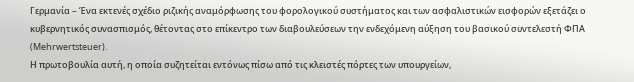Γερμανία – Ένα εκτενές σχέδιο ριζικής αναμόρφωσης του φορολογικού συστήματος και των ασφαλιστικών εισφορών εξετάζει ο κυβερνητικός συνασπισμός, θέτοντας στο επίκεντρο των διαβουλεύσεων την ενδεχόμενη αύξηση του βασικού συντελεστή ΦΠΑ (Mehrwertsteuer).
Η πρωτοβουλία αυτή, η οποία συζητείται εντόνως πίσω από τις κλειστές πόρτες των υπουργείων,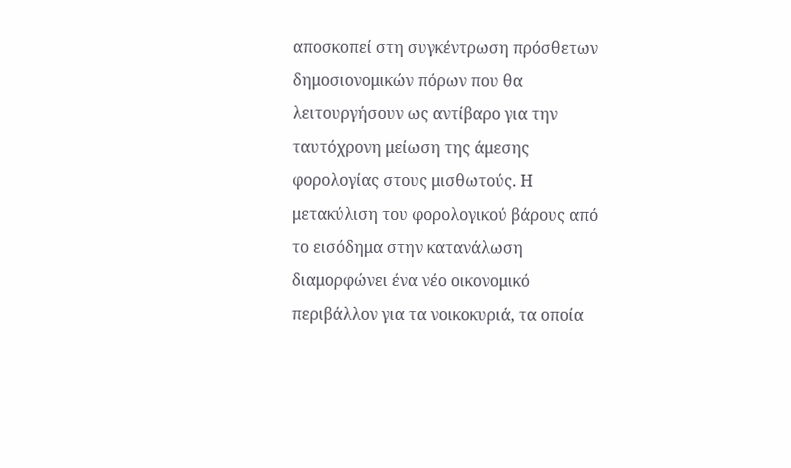αποσκοπεί στη συγκέντρωση πρόσθετων δημοσιονομικών πόρων που θα λειτουργήσουν ως αντίβαρο για την ταυτόχρονη μείωση της άμεσης φορολογίας στους μισθωτούς. Η μετακύλιση του φορολογικού βάρους από το εισόδημα στην κατανάλωση διαμορφώνει ένα νέο οικονομικό περιβάλλον για τα νοικοκυριά, τα οποία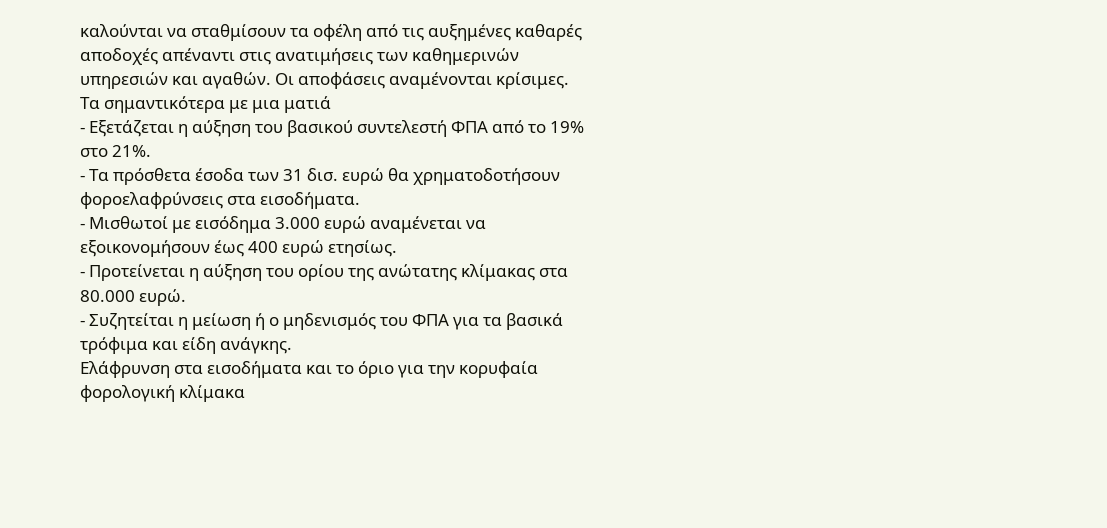καλούνται να σταθμίσουν τα οφέλη από τις αυξημένες καθαρές αποδοχές απέναντι στις ανατιμήσεις των καθημερινών υπηρεσιών και αγαθών. Οι αποφάσεις αναμένονται κρίσιμες.
Τα σημαντικότερα με μια ματιά
- Εξετάζεται η αύξηση του βασικού συντελεστή ΦΠΑ από το 19% στο 21%.
- Τα πρόσθετα έσοδα των 31 δισ. ευρώ θα χρηματοδοτήσουν φοροελαφρύνσεις στα εισοδήματα.
- Μισθωτοί με εισόδημα 3.000 ευρώ αναμένεται να εξοικονομήσουν έως 400 ευρώ ετησίως.
- Προτείνεται η αύξηση του ορίου της ανώτατης κλίμακας στα 80.000 ευρώ.
- Συζητείται η μείωση ή ο μηδενισμός του ΦΠΑ για τα βασικά τρόφιμα και είδη ανάγκης.
Ελάφρυνση στα εισοδήματα και το όριο για την κορυφαία φορολογική κλίμακα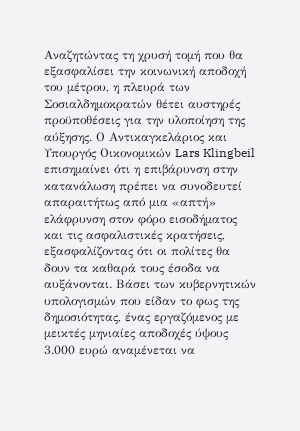Αναζητώντας τη χρυσή τομή που θα εξασφαλίσει την κοινωνική αποδοχή του μέτρου, η πλευρά των Σοσιαλδημοκρατών θέτει αυστηρές προϋποθέσεις για την υλοποίηση της αύξησης. Ο Αντικαγκελάριος και Υπουργός Οικονομικών Lars Klingbeil επισημαίνει ότι η επιβάρυνση στην κατανάλωση πρέπει να συνοδευτεί απαραιτήτως από μια «απτή» ελάφρυνση στον φόρο εισοδήματος και τις ασφαλιστικές κρατήσεις, εξασφαλίζοντας ότι οι πολίτες θα δουν τα καθαρά τους έσοδα να αυξάνονται. Βάσει των κυβερνητικών υπολογισμών που είδαν το φως της δημοσιότητας, ένας εργαζόμενος με μεικτές μηνιαίες αποδοχές ύψους 3.000 ευρώ αναμένεται να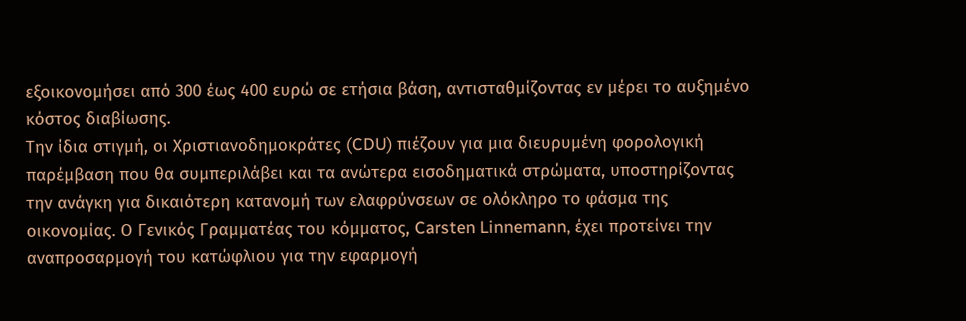εξοικονομήσει από 300 έως 400 ευρώ σε ετήσια βάση, αντισταθμίζοντας εν μέρει το αυξημένο κόστος διαβίωσης.
Την ίδια στιγμή, οι Χριστιανοδημοκράτες (CDU) πιέζουν για μια διευρυμένη φορολογική παρέμβαση που θα συμπεριλάβει και τα ανώτερα εισοδηματικά στρώματα, υποστηρίζοντας την ανάγκη για δικαιότερη κατανομή των ελαφρύνσεων σε ολόκληρο το φάσμα της οικονομίας. Ο Γενικός Γραμματέας του κόμματος, Carsten Linnemann, έχει προτείνει την αναπροσαρμογή του κατώφλιου για την εφαρμογή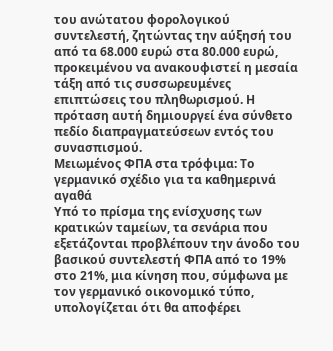του ανώτατου φορολογικού συντελεστή, ζητώντας την αύξησή του από τα 68.000 ευρώ στα 80.000 ευρώ, προκειμένου να ανακουφιστεί η μεσαία τάξη από τις συσσωρευμένες επιπτώσεις του πληθωρισμού. Η πρόταση αυτή δημιουργεί ένα σύνθετο πεδίο διαπραγματεύσεων εντός του συνασπισμού.
Μειωμένος ΦΠΑ στα τρόφιμα: Το γερμανικό σχέδιο για τα καθημερινά αγαθά
Υπό το πρίσμα της ενίσχυσης των κρατικών ταμείων, τα σενάρια που εξετάζονται προβλέπουν την άνοδο του βασικού συντελεστή ΦΠΑ από το 19% στο 21%, μια κίνηση που, σύμφωνα με τον γερμανικό οικονομικό τύπο, υπολογίζεται ότι θα αποφέρει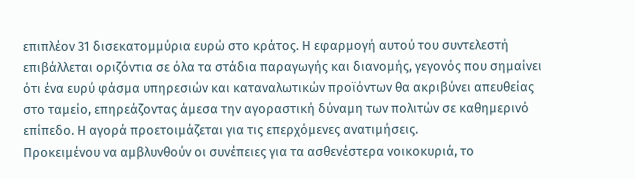επιπλέον 31 δισεκατομμύρια ευρώ στο κράτος. Η εφαρμογή αυτού του συντελεστή επιβάλλεται οριζόντια σε όλα τα στάδια παραγωγής και διανομής, γεγονός που σημαίνει ότι ένα ευρύ φάσμα υπηρεσιών και καταναλωτικών προϊόντων θα ακριβύνει απευθείας στο ταμείο, επηρεάζοντας άμεσα την αγοραστική δύναμη των πολιτών σε καθημερινό επίπεδο. Η αγορά προετοιμάζεται για τις επερχόμενες ανατιμήσεις.
Προκειμένου να αμβλυνθούν οι συνέπειες για τα ασθενέστερα νοικοκυριά, το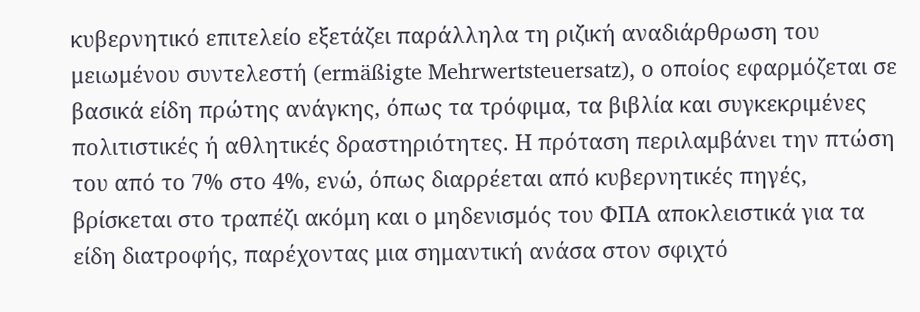κυβερνητικό επιτελείο εξετάζει παράλληλα τη ριζική αναδιάρθρωση του μειωμένου συντελεστή (ermäßigte Mehrwertsteuersatz), ο οποίος εφαρμόζεται σε βασικά είδη πρώτης ανάγκης, όπως τα τρόφιμα, τα βιβλία και συγκεκριμένες πολιτιστικές ή αθλητικές δραστηριότητες. Η πρόταση περιλαμβάνει την πτώση του από το 7% στο 4%, ενώ, όπως διαρρέεται από κυβερνητικές πηγές, βρίσκεται στο τραπέζι ακόμη και ο μηδενισμός του ΦΠΑ αποκλειστικά για τα είδη διατροφής, παρέχοντας μια σημαντική ανάσα στον σφιχτό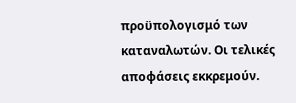προϋπολογισμό των καταναλωτών. Οι τελικές αποφάσεις εκκρεμούν.